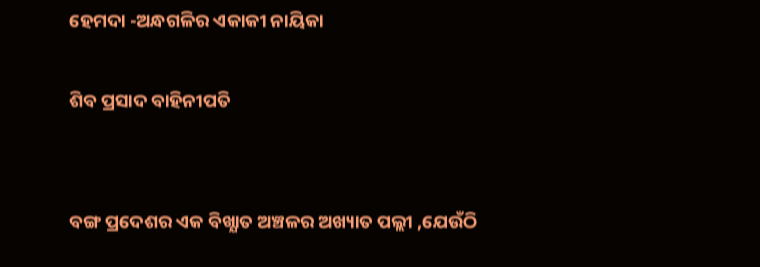ହେମଦା -ଅନ୍ଧଗଳିର ଏକାକୀ ନାୟିକା

ଶିବ ପ୍ରସାଦ ବାହିନୀପତି


ବଙ୍ଗ ପ୍ରଦେଶର ଏକ ବିଖ୍ଯାତ ଅଞ୍ଚଳର ଅଖ୍ୟାତ ପଲ୍ଲୀ ,ଯେଉଁଠି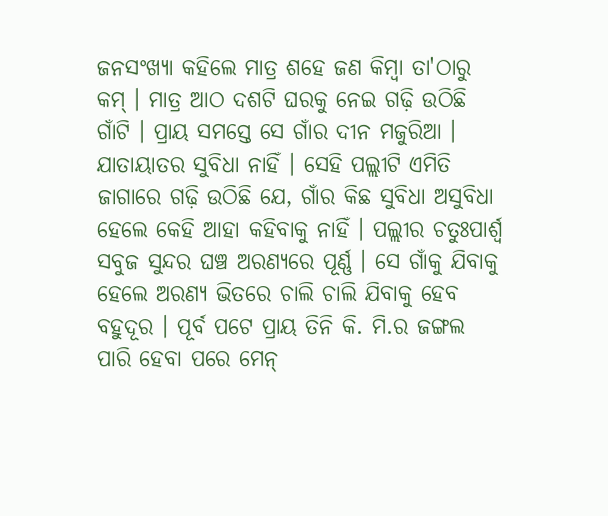ଜନସଂଖ୍ୟା କହିଲେ ମାତ୍ର ଶହେ ଜଣ କିମ୍ବା ତା'ଠାରୁ କମ୍‌ । ମାତ୍ର ଆଠ ଦଶଟି ଘରକୁ ନେଇ ଗଢ଼ି ଉଠିଛି ଗାଁଟି । ପ୍ରାୟ ସମସ୍ତେ ସେ ଗାଁର ଦୀନ ମଜୁରିଆ । ଯାତାୟାତର ସୁବିଧା ନାହିଁ । ସେହି ପଲ୍ଲୀଟି ଏମିତି ଜାଗାରେ ଗଢ଼ି ଉଠିଛି ଯେ, ଗାଁର କିଛ ସୁବିଧା ଅସୁବିଧା ହେଲେ କେହି ଆହା କହିବାକୁ ନାହିଁ । ପଲ୍ଲୀର ଚତୁଃପାର୍ଶ୍ୱ ସବୁଜ ସୁନ୍ଦର ଘଞ୍ଚ ଅରଣ୍ୟରେ ପୂର୍ଣ୍ଣ । ସେ ଗାଁକୁ ଯିବାକୁ ହେଲେ ଅରଣ୍ୟ ଭିତରେ ଚାଲି ଚାଲି ଯିବାକୁ ହେବ ବହୁଦୂର । ପୂର୍ବ ପଟେ ପ୍ରାୟ ତିନି କି. ମି.ର ଜଙ୍ଗଲ ପାରି ହେବା ପରେ ମେନ୍‌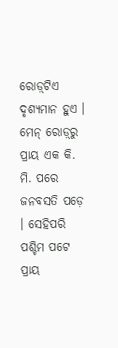ରୋଡ଼୍‌ଟିଏ ଦୃଶ୍ଯମାନ ହୁଏ । ମେନ୍‌ ରୋଡ଼୍‌ରୁ ପ୍ରାୟ ଏକ କି. ମି. ପରେ ଜନବସତି ପଡ଼େ । ସେହିପରି ପଶ୍ଚିମ ପଟେ ପ୍ରାୟ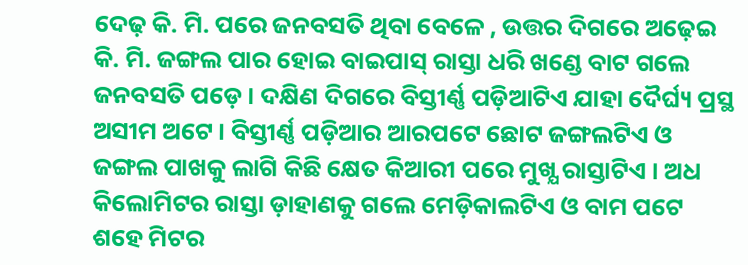ଦେଢ଼ କି. ମି. ପରେ ଜନବସତି ଥିବା ବେଳେ , ଉତ୍ତର ଦିଗରେ ଅଢ଼େଇ କି. ମି. ଜଙ୍ଗଲ ପାର ହୋଇ ବାଇପାସ୍‌ ରାସ୍ତା ଧରି ଖଣ୍ଡେ ବାଟ ଗଲେ ଜନବସତି ପଡ଼େ । ଦକ୍ଷିଣ ଦିଗରେ ବିସ୍ତୀର୍ଣ୍ଣ ପଡ଼ିଆଟିଏ ଯାହା ଦୈର୍ଘ୍ୟ ପ୍ରସ୍ଥ ଅସୀମ ଅଟେ । ବିସ୍ତୀର୍ଣ୍ଣ ପଡ଼ିଆର ଆରପଟେ ଛୋଟ ଜଙ୍ଗଲଟିଏ ଓ ଜଙ୍ଗଲ ପାଖକୁ ଲାଗି କିଛି କ୍ଷେତ କିଆରୀ ପରେ ମୁଖ୍ଯ ରାସ୍ତାଟିଏ । ଅଧ କିଲୋମିଟର ରାସ୍ତା ଡ଼ାହାଣକୁ ଗଲେ ମେଡ଼ିକାଲଟିଏ ଓ ବାମ ପଟେ ଶହେ ମିଟର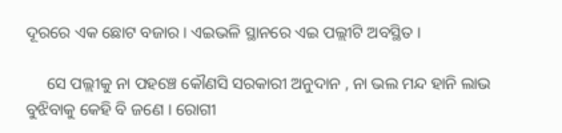ଦୂରରେ ଏକ ଛୋଟ ବଜାର । ଏଇଭଳି ସ୍ଥାନରେ ଏଇ ପଲ୍ଲୀଟି ଅବସ୍ଥିତ ।

     ସେ ପଲ୍ଲୀକୁ ନା ପହଞ୍ଚେ କୌଣସି ସରକାରୀ ଅନୁଦାନ , ନା ଭଲ ମନ୍ଦ ହାନି ଲାଭ ବୁଝିବାକୁ କେହି ବି ଜଣେ । ରୋଗୀ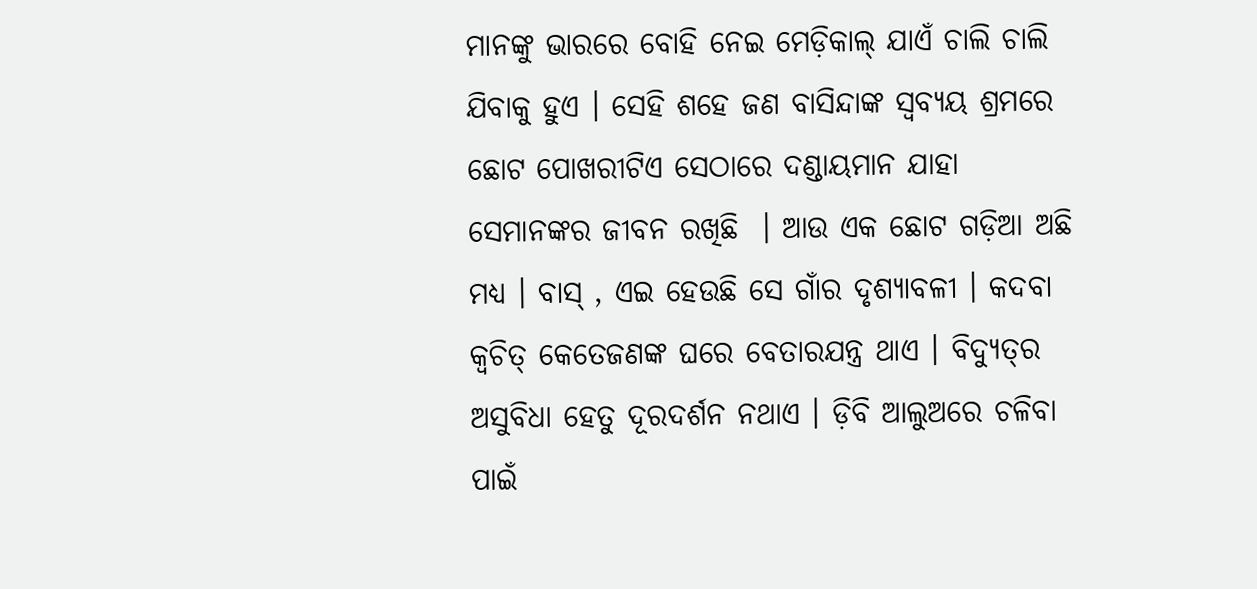ମାନଙ୍କୁ ଭାରରେ ବୋହି ନେଇ ମେଡ଼ିକାଲ୍‌ ଯାଏଁ ଚାଲି ଚାଲି ଯିବାକୁ ହୁଏ । ସେହି ଶହେ ଜଣ ବାସିନ୍ଦାଙ୍କ ସ୍ବବ୍ୟୟ ଶ୍ରମରେ ଛୋଟ ପୋଖରୀଟିଏ ସେଠାରେ ଦଣ୍ଡାୟମାନ ଯାହା ସେମାନଙ୍କର ଜୀବନ ରଖିଛି  । ଆଉ ଏକ ଛୋଟ ଗଡ଼ିଆ ଅଛି ମଧ୍ୟ । ବାସ୍‌ , ଏଇ ହେଉଛି ସେ ଗାଁର ଦୃଶ୍ଯାବଳୀ । କଦବା କ୍ବଚିତ୍‌ କେତେଜଣଙ୍କ ଘରେ ବେତାରଯନ୍ତ୍ର ଥାଏ । ବିଦ୍ୟୁତ୍‌ର ଅସୁବିଧା ହେତୁ ଦୂରଦର୍ଶନ ନଥାଏ । ଡ଼ିବି ଆଲୁଅରେ ଚଳିବା ପାଇଁ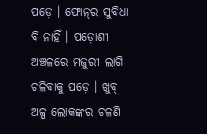ପଡ଼େ । ଫୋନ୍‌ର ସୁବିଧା ବି ନାହିଁ । ପଡ଼ୋଶୀ ଅଞ୍ଚଳରେ ମଜୁରୀ ଲାଗି ଚଳିବାକୁ ପଡ଼େ । ଖୁବ୍ ଅଳ୍ପ ଲୋକଙ୍କର ଚଳଣି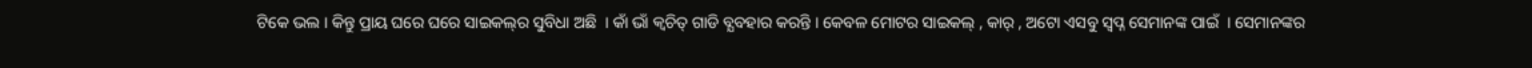ଟିକେ ଭଲ । କିନ୍ତୁ ପ୍ରାୟ ଘରେ ଘରେ ସାଇକଲ୍‌ର ସୁବିଧା ଅଛି  । କାଁ ଭାଁ କ୍ବଚିତ୍‌ ଗାଡି ବ୍ଯବହାର କରନ୍ତି । କେବଳ ମୋଟର ସାଇକଲ୍‌ , କାର୍‌ , ଅଟୋ ଏସବୁ ସ୍ବପ୍ନ ସେମାନଙ୍କ ପାଇଁ  । ସେମାନଙ୍କର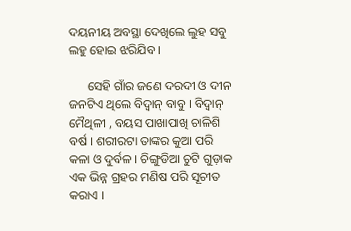ଦୟନୀୟ ଅବସ୍ଥା ଦେଖିଲେ ଲୁହ ସବୁ ଲହୁ ହୋଇ ଝରିଯିବ ।

      ସେହି ଗାଁର ଜଣେ ଦରଦୀ ଓ ଦୀନ ଜନଟିଏ ଥିଲେ ବିଦ୍ବାନ୍‌ ବାବୁ । ବିଦ୍ବାନ୍‌ ମୈଥିଳୀ , ବୟସ ପାଖାପାଖି ଚାଳିଶି ବର୍ଷ । ଶରୀରଟା ତାଙ୍କର କୁଆ ପରି କଳା ଓ ଦୁର୍ବଳ । ଚିଙ୍ଗୁଡିଆ ଚୁଟି ଗୁଡ଼ାକ ଏକ ଭିନ୍ନ ଗ୍ରହର ମଣିଷ ପରି ସୂଚୀତ କରାଏ ।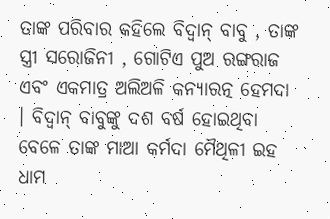ତାଙ୍କ ପରିବାର କହିଲେ ବିଦ୍ବାନ୍‌ ବାବୁ , ତାଙ୍କ ସ୍ତ୍ରୀ ସରୋଜିନୀ , ଗୋଟିଏ ପୁଅ ରଙ୍ଗରାଜ ଏବଂ ଏକମାତ୍ର ଅଲିଅଳି କନ୍ଯାରତ୍ନ ହେମଦା । ବିଦ୍ବାନ୍‌ ବାବୁଙ୍କୁ ଦଶ ବର୍ଷ ହୋଇଥିବା ବେଳେ ତାଙ୍କ ମାଆ କର୍ମଦା ମୈଥିଳୀ ଇହ ଧାମ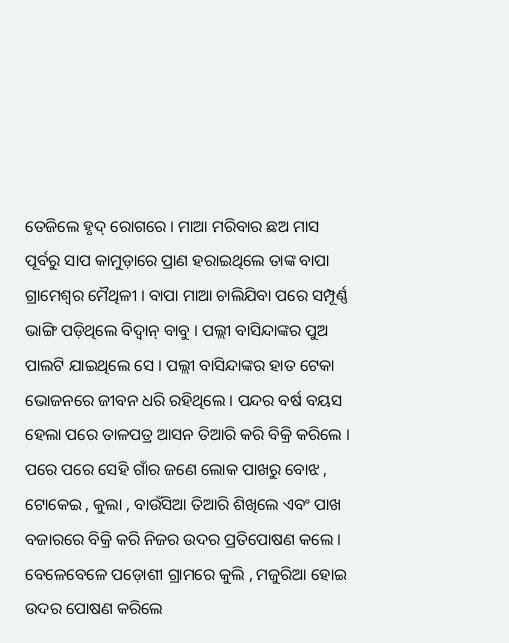ତେଜିଲେ ହୃଦ୍‌ ରୋଗରେ । ମାଆ ମରିବାର ଛଅ ମାସ ପୂର୍ବରୁ ସାପ କାମୁଡ଼ାରେ ପ୍ରାଣ ହରାଇଥିଲେ ତାଙ୍କ ବାପା ଗ୍ରାମେଶ୍ବର ମୈଥିଳୀ । ବାପା ମାଆ ଚାଲିଯିବା ପରେ ସମ୍ପୂର୍ଣ୍ଣ ଭାଙ୍ଗି ପଡ଼ିଥିଲେ ବିଦ୍ବାନ୍‌ ବାବୁ । ପଲ୍ଲୀ ବାସିନ୍ଦାଙ୍କର ପୁଅ ପାଲଟି ଯାଇଥିଲେ ସେ । ପଲ୍ଲୀ ବାସିନ୍ଦାଙ୍କର ହାତ ଟେକା ଭୋଜନରେ ଜୀବନ ଧରି ରହିଥିଲେ । ପନ୍ଦର ବର୍ଷ ବୟସ ହେଲା ପରେ ତାଳପତ୍ର ଆସନ ତିଆରି କରି ବିକ୍ରି କରିଲେ । ପରେ ପରେ ସେହି ଗାଁର ଜଣେ ଲୋକ ପାଖରୁ ବୋଝ , ଟୋକେଇ , କୁଲା , ବାଉଁସିଆ ତିଆରି ଶିଖିଲେ ଏବଂ ପାଖ ବଜାରରେ ବିକ୍ରି କରି ନିଜର ଉଦର ପ୍ରତିପୋଷଣ କଲେ । ବେଳେବେଳେ ପଡ଼ୋଶୀ ଗ୍ରାମରେ କୁଲି , ମଜୁରିଆ ହୋଇ ଉଦର ପୋଷଣ କରିଲେ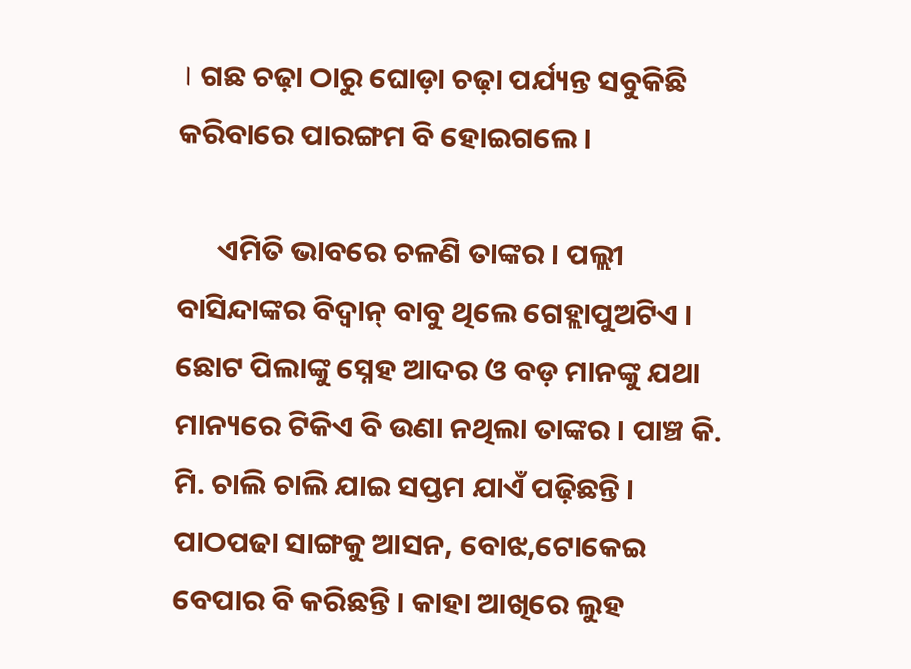। ଗଛ ଚଢ଼ା ଠାରୁ ଘୋଡ଼ା ଚଢ଼ା ପର୍ଯ୍ୟନ୍ତ ସବୁକିଛି କରିବାରେ ପାରଙ୍ଗମ ବି ହୋଇଗଲେ ।

      ଏମିତି ଭାବରେ ଚଳଣି ତାଙ୍କର । ପଲ୍ଲୀ ବାସିନ୍ଦାଙ୍କର ବିଦ୍ବାନ୍‌ ବାବୁ ଥିଲେ ଗେହ୍ଲାପୁଅଟିଏ । ଛୋଟ ପିଲାଙ୍କୁ ସ୍ନେହ ଆଦର ଓ ବଡ଼ ମାନଙ୍କୁ ଯଥା ମାନ୍ୟରେ ଟିକିଏ ବି ଉଣା ନଥିଲା ତାଙ୍କର । ପାଞ୍ଚ କି. ମି. ଚାଲି ଚାଲି ଯାଇ ସପ୍ତମ ଯାଏଁ ପଢ଼ିଛନ୍ତି । ପାଠପଢା ସାଙ୍ଗକୁ ଆସନ, ବୋଝ,ଟୋକେଇ ବେପାର ବି କରିଛନ୍ତି । କାହା ଆଖିରେ ଲୁହ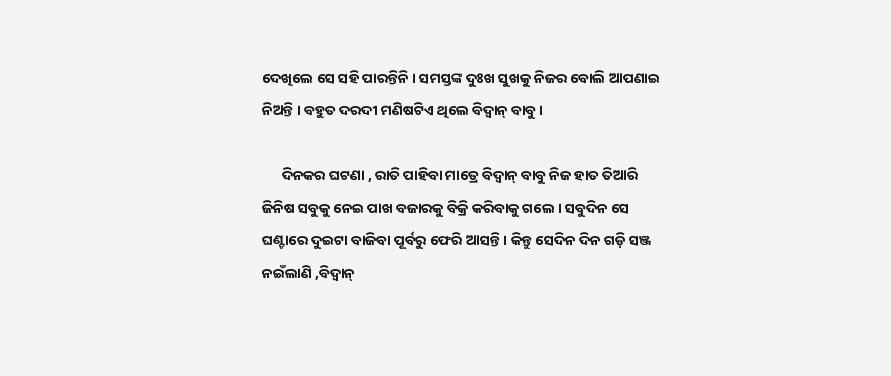ଦେଖିଲେ ସେ ସହି ପାରନ୍ତିନି । ସମସ୍ତଙ୍କ ଦୁଃଖ ସୁଖକୁ ନିଜର ବୋଲି ଆପଣାଇ ନିଅନ୍ତି । ବହୁତ ଦରଦୀ ମଣିଷଟିଏ ଥିଲେ ବିଦ୍ବାନ୍‌ ବାବୁ ।

      ଦିନକର ଘଟଣା , ରାତି ପାହିବା ମାତ୍ରେ ବିଦ୍ବାନ୍‌ ବାବୁ ନିଜ ହାତ ତିଆରି ଜିନିଷ ସବୁକୁ ନେଇ ପାଖ ବଜାରକୁ ବିକ୍ରି କରିବାକୁ ଗଲେ । ସବୁଦିନ ସେ ଘଣ୍ଟାରେ ଦୁଇଟା ବାଜିବା ପୂର୍ବରୁ ଫେରି ଆସନ୍ତି । କିନ୍ତୁ ସେଦିନ ଦିନ ଗଡ଼ି ସଞ୍ଜ ନଇଁଲାଣି ,ବିଦ୍ବାନ୍‌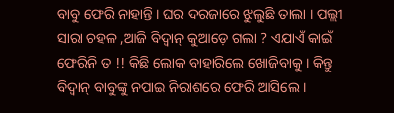ବାବୁ ଫେରି ନାହାନ୍ତି । ଘର ଦରଜାରେ ଝୁଲୁଛି ତାଲା । ପଲ୍ଲୀ ସାରା ଚହଳ ,ଆଜି ବିଦ୍ବାନ୍‌ କୁଆଡ଼େ ଗଲା ? ଏଯାଏଁ କାଇଁ ଫେରିନି ତ !! କିଛି ଲୋକ ବାହାରିଲେ ଖୋଜିବାକୁ । କିନ୍ତୁ ବିଦ୍ବାନ୍‌ ବାବୁଙ୍କୁ ନପାଇ ନିରାଶରେ ଫେରି ଆସିଲେ ।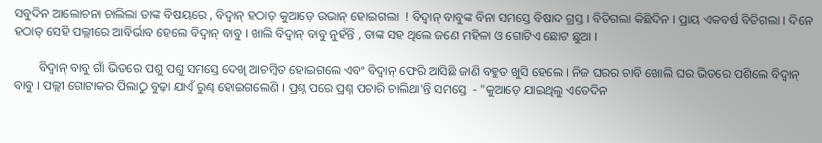ସବୁଦିନ ଆଲୋଚନା ଚାଲିଲା ତାଙ୍କ ବିଷୟରେ , ବିଦ୍ବାନ୍‌ ହଠାତ୍ କୁଆଡ଼େ ଉଭାନ୍‌ ହୋଇଗଲା  ! ବିଦ୍ବାନ୍‌ ବାବୁଙ୍କ ବିନା ସମସ୍ତେ ବିଷାଦ ଗ୍ରସ୍ତ । ବିତିଗଲା କିଛିଦିନ । ପ୍ରାୟ ଏକବର୍ଷ ବିତିଗଲା । ଦିନେ ହଠାତ୍ ସେହି ପଲ୍ଲୀରେ ଆବିର୍ଭାବ ହେଲେ ବିଦ୍ବାନ୍‌ ବାବୁ । ଖାଲି ବିଦ୍ବାନ୍‌ ବାବୁ ନୁହଁନ୍ତି , ତାଙ୍କ ସହ ଥିଲେ ଜଣେ ମହିଳା ଓ ଗୋଟିଏ ଛୋଟ ଛୁଆ ।

        ବିଦ୍ବାନ୍‌ ବାବୁ ଗାଁ ଭିତରେ ପଶୁ ପଶୁ ସମସ୍ତେ ଦେଖି ଆଚମ୍ବିତ ହୋଇଗଲେ ଏବଂ ବିଦ୍ବାନ୍‌ ଫେରି ଆସିଛି ଜାଣି ବହୁତ ଖୁସି ହେଲେ । ନିଜ ଘରର ଚାବି ଖୋଲି ଘର ଭିତରେ ପଶିଲେ ବିଦ୍ବାନ୍‌ ବାବୁ । ପଲ୍ଲୀ ଗୋଟାକର ପିଲାଠୁ ବୁଢ଼ା ଯାଏଁ ରୁଣ୍ଢ ହୋଇଗଲେଣି । ପ୍ରଶ୍ନ ପରେ ପ୍ରଶ୍ନ ପଚାରି ଚାଲିଥା'ନ୍ତି ସମସ୍ତେ  - "କୁଆଡ଼େ ଯାଇଥିଲୁ ଏତେଦିନ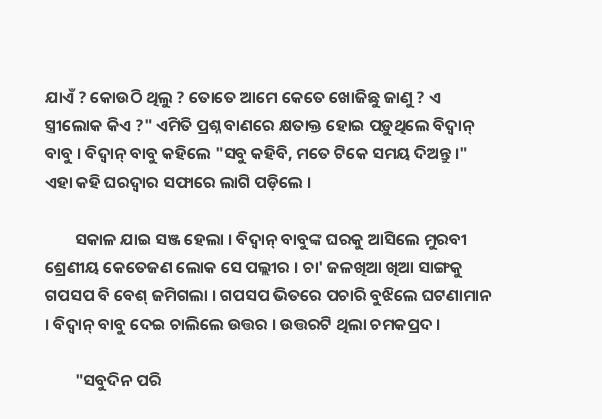ଯାଏଁ ? କୋଉଠି ଥିଲୁ ? ତୋତେ ଆମେ କେତେ ଖୋଜିଛୁ ଜାଣୁ ? ଏ ସ୍ତ୍ରୀଲୋକ କିଏ ?" ଏମିତି ପ୍ରଶ୍ନ ବାଣରେ କ୍ଷତାକ୍ତ ହୋଇ ପଡ଼ୁଥିଲେ ବିଦ୍ବାନ୍‌ ବାବୁ । ବିଦ୍ବାନ୍‌ ବାବୁ କହିଲେ "ସବୁ କହିବି, ମତେ ଟିକେ ସମୟ ଦିଅନ୍ତୁ ।" ଏହା କହି ଘରଦ୍ୱାର ସଫାରେ ଲାଗି ପଡ଼ିଲେ ।

        ସକାଳ ଯାଇ ସଞ୍ଜ ହେଲା । ବିଦ୍ବାନ୍‌ ବାବୁଙ୍କ ଘରକୁ ଆସିଲେ ମୁରବୀ ଶ୍ରେଣୀୟ କେତେଜଣ ଲୋକ ସେ ପଲ୍ଲୀର । ଚା' ଜଳଖିଆ ଖିଆ ସାଙ୍ଗକୁ ଗପସପ ବି ବେଶ୍‌ ଜମିଗଲା । ଗପସପ ଭିତରେ ପଚାରି ବୁଝିଲେ ଘଟଣାମାନ । ବିଦ୍ବାନ୍‌ ବାବୁ ଦେଇ ଚାଲିଲେ ଉତ୍ତର । ଉତ୍ତରଟି ଥିଲା ଚମକପ୍ରଦ ।

        "ସବୁଦିନ ପରି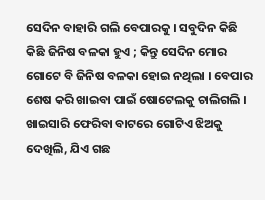ସେଦିନ ବାହାରି ଗଲି ବେପାରକୁ । ସବୁଦିନ କିଛି କିଛି ଜିନିଷ ବଳକା ହୁଏ ; କିନ୍ତୁ ସେଦିନ ମୋର ଗୋଟେ ବି ଜିନିଷ ବଳକା ହୋଇ ନଥିଲା । ବେପାର ଶେଷ କରି ଖାଇବା ପାଇଁ ଷୋଟେଲକୁ ଚାଲିଗଲି । ଖାଇସାରି ଫେରିବା ବାଟରେ ଗୋଟିଏ ଝିଅକୁ ଦେଖିଲି, ଯିଏ ଗଛ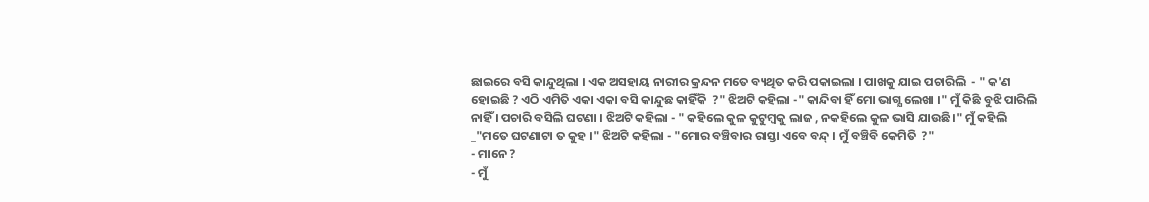ଛାଇରେ ବସି କାନ୍ଦୁଥିଲା । ଏକ ଅସହାୟ ନାରୀର କ୍ରନ୍ଦନ ମତେ ବ୍ୟଥିତ କରି ପକାଇଲା । ପାଖକୁ ଯାଇ ପଚାରିଲି  - " କ'ଣ ହୋଇଛି ? ଏଠି ଏମିତି ଏକା ଏକା ବସି କାନ୍ଦୁଛ କାହିଁକି  ?" ଝିଅଟି କହିଲା -" କାନ୍ଦିବା ହିଁ ମୋ ଭାଗ୍ଯ ଲେଖା ।" ମୁଁ କିଛି ବୁଝି ପାରିଲି ନାହିଁ । ପଚାରି ବସିଲି ଘଟଣା । ଝିଅଟି କହିଲା - " କହିଲେ କୁଳ କୁଟୁମ୍ବକୁ ଲାଜ , ନକହିଲେ କୁଳ ଭାସି ଯାଉଛି।" ମୁଁ କହିଲି _"ମତେ ଘଟଣାଟା ତ କୁହ ।" ଝିଅଟି କହିଲା - "ମୋର ବଞ୍ଚିବାର ରାସ୍ତା ଏବେ ବନ୍ଦ୍‌ । ମୁଁ ବଞ୍ଚିବି କେମିତି  ?"
- ମାନେ ?
- ମୁଁ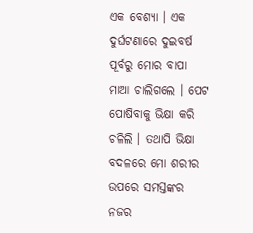ଏକ ବେଶ୍ଯା । ଏକ ଦୁର୍ଘଟଣାରେ ଦୁଇବର୍ଷ ପୂର୍ବରୁ ମୋର ବାପା ମାଆ ଚାଲିଗଲେ । ପେଟ ପୋଷିବାକୁ ଭିକ୍ଷା କରି ଚଳିଲି । ତଥାପି ଭିକ୍ଷା ବଦଳରେ ମୋ ଶରୀର ଉପରେ ସମସ୍ତଙ୍କର ନଜର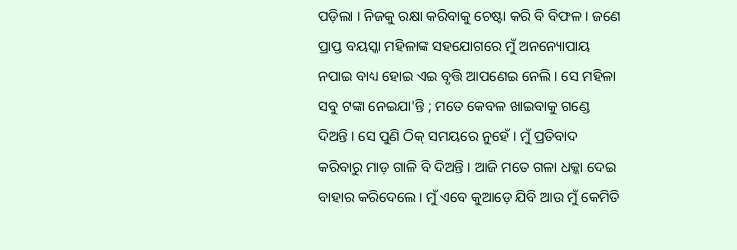ପଡ଼ିଲା । ନିଜକୁ ରକ୍ଷା କରିବାକୁ ଚେଷ୍ଟା କରି ବି ବିଫଳ । ଜଣେ ପ୍ରାପ୍ତ ବୟସ୍କା ମହିଳାଙ୍କ ସହଯୋଗରେ ମୁଁ ଅନନ୍ୟୋପାୟ ନପାଇ ବାଧ୍ୟ ହୋଇ ଏଇ ବୃତ୍ତି ଆପଣେଇ ନେଲି । ସେ ମହିଳା ସବୁ ଟଙ୍କା ନେଇଯା'ନ୍ତି ; ମତେ କେବଳ ଖାଇବାକୁ ଗଣ୍ଡେ ଦିଅନ୍ତି । ସେ ପୁଣି ଠିକ୍‌ ସମୟରେ ନୁହେଁ । ମୁଁ ପ୍ରତିବାଦ କରିବାରୁ ମାଡ଼ ଗାଳି ବି ଦିଅନ୍ତି । ଆଜି ମତେ ଗଳା ଧକ୍କା ଦେଇ ବାହାର କରିଦେଲେ । ମୁଁ ଏବେ କୁଆଡ଼େ ଯିବି ଆଉ ମୁଁ କେମିତି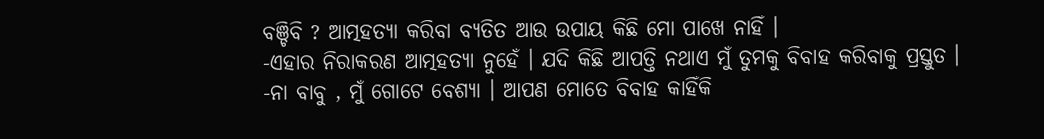ବଞ୍ଚିବି ? ଆତ୍ମହତ୍ୟା କରିବା ବ୍ଯତିତ ଆଉ ଉପାୟ କିଛି ମୋ ପାଖେ ନାହିଁ ।
-ଏହାର ନିରାକରଣ ଆତ୍ମହତ୍ୟା ନୁହେଁ । ଯଦି କିଛି ଆପତ୍ତି ନଥାଏ ମୁଁ ତୁମକୁ ବିବାହ କରିବାକୁ ପ୍ରସ୍ତୁତ ।
-ନା ବାବୁ , ମୁଁ ଗୋଟେ ବେଶ୍ଯା । ଆପଣ ମୋତେ ବିବାହ କାହିଁକି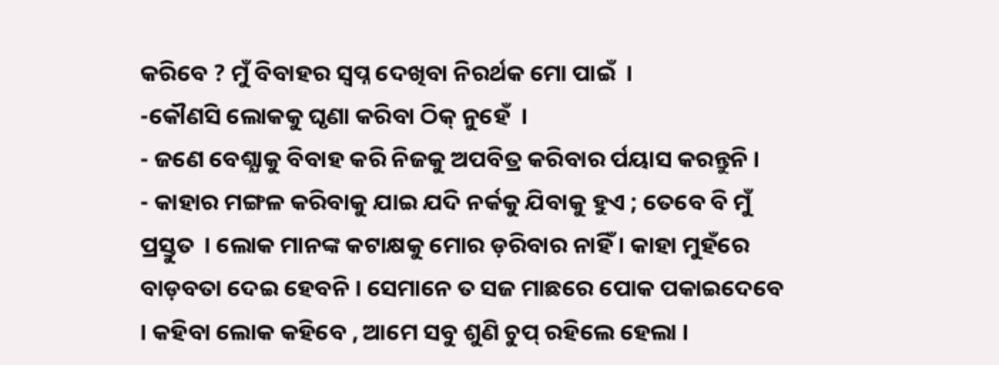କରିବେ ? ମୁଁ ବିବାହର ସ୍ବପ୍ନ ଦେଖିବା ନିରର୍ଥକ ମୋ ପାଇଁ  ।
-କୌଣସି ଲୋକକୁ ଘୃଣା କରିବା ଠିକ୍‌ ନୁହେଁ  ।
- ଜଣେ ବେଶ୍ଯାକୁ ବିବାହ କରି ନିଜକୁ ଅପବିତ୍ର କରିବାର ର୍ପୟାସ କରନ୍ତୁନି ।
- କାହାର ମଙ୍ଗଳ କରିବାକୁ ଯାଇ ଯଦି ନର୍କକୁ ଯିବାକୁ ହୁଏ ; ତେବେ ବି ମୁଁ ପ୍ରସ୍ତୁତ  । ଲୋକ ମାନଙ୍କ କଟାକ୍ଷକୁ ମୋର ଡ଼ରିବାର ନାହିଁ । କାହା ମୁହଁରେ ବାଡ଼ବତା ଦେଇ ହେବନି । ସେମାନେ ତ ସଜ ମାଛରେ ପୋକ ପକାଇଦେବେ । କହିବା ଲୋକ କହିବେ , ଆମେ ସବୁ ଶୁଣି ଚୁପ୍‌ ରହିଲେ ହେଲା ।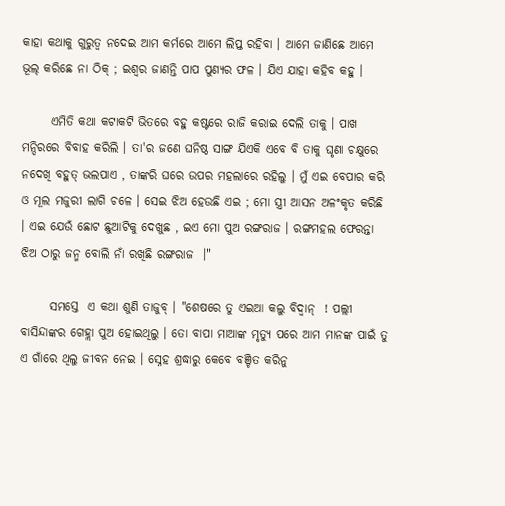କାହା କଥାକୁ ଗୁରୁତ୍ବ ନଦେଇ ଆମ କର୍ମରେ ଆମେ ଲିପ୍ତ ରହିବା । ଆମେ ଜାଣିଛେ ଆମେ ଭୂଲ୍‌ କରିଛେ ନା ଠିକ୍‌ ; ଇଶ୍ୱର ଜାଣନ୍ତି ପାପ ପୁଣ୍ଯର ଫଳ । ଯିଏ ଯାହା କହିବ କହୁ ।

      ଏମିତି କଥା କଟାକଟି ଭିତରେ ବହୁ କଷ୍ଟରେ ରାଜି କରାଇ ଦେଲି ତାକୁ । ପାଖ ମନ୍ଦିରରେ ବିବାହ କରିଲି । ତା'ର ଜଣେ ଘନିଷ୍ଠ ସାଙ୍ଗ ଯିଏକି ଏବେ ବି ତାକୁ ଘୃଣା ଚକ୍ଷୁରେ ନଦେଖି ବହୁତ୍ ଭଲପାଏ , ତାଙ୍କରି ଘରେ ଉପର ମହଲାରେ ରହିଲୁ । ମୁଁ ଏଇ ବେପାର କରି ଓ ମୂଲ ମଜୁରୀ ଲାଗି ଚଳେ । ସେଇ ଝିଅ ହେଉଛି ଏଇ ; ମୋ ସ୍ତ୍ରୀ ଆସନ ଅଳଂକୃତ କରିଛି । ଏଇ ଯେଉଁ ଛୋଟ ଛୁଆଟିକୁ ଦେଖୁଛ , ଇଏ ମୋ ପୁଅ ରଙ୍ଗରାଜ । ରଙ୍ଗମହଲ ଫେରନ୍ତା ଝିଅ ଠାରୁ ଜନ୍ମ ବୋଲି ନାଁ ରଖିଛି ରଙ୍ଗରାଜ  ।"

      ସମସ୍ତେ  ଏ କଥା ଶୁଣି ତାଜୁବ୍‌ । "ଶେଷରେ ତୁ ଏଇଆ କଲୁ ବିଦ୍ବାନ୍‌  ! ପଲ୍ଲୀ ବାସିନ୍ଦାଙ୍କର ଗେହ୍ଲା ପୁଅ ହୋଇଥିଲୁ । ତୋ ବାପା ମାଆଙ୍କ ମୃତ୍ଯୁ ପରେ ଆମ ମାନଙ୍କ ପାଇଁ ତୁ ଏ ଗାଁରେ ଥିଲୁ ଜୀବନ ନେଇ । ସ୍ନେହ ଶ୍ରଦ୍ଧାରୁ କେବେ ବଞ୍ଚିତ କରିନୁ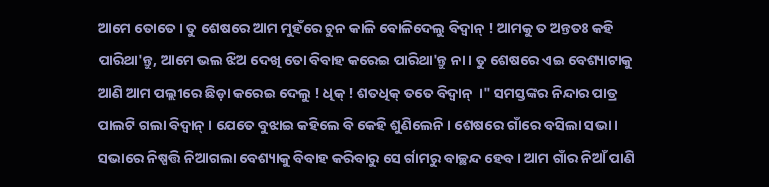ଆମେ ତୋତେ । ତୁ ଶେଷରେ ଆମ ମୁହଁରେ ଚୁନ କାଳି ବୋଳିଦେଲୁ ବିଦ୍ବାନ୍‌ ! ଆମକୁ ତ ଅନ୍ତତଃ କହି ପାରିଥା'ନ୍ତୁ, ଆମେ ଭଲ ଝିଅ ଦେଖି ତୋ ବିବାହ କରେଇ ପାରିଥା'ନ୍ତୁ ନା । ତୁ ଶେଷରେ ଏଇ ବେଶ୍ୟାଟାକୁ ଆଣି ଆମ ପଲ୍ଲୀରେ ଛିଡ଼ା କରେଇ ଦେଲୁ ! ଧିକ୍‌ ! ଶତଧିକ୍‌ ତତେ ବିଦ୍ବାନ୍‌  ।" ସମସ୍ତଙ୍କର ନିନ୍ଦାର ପାତ୍ର ପାଲଟି ଗଲା ବିଦ୍ବାନ୍‌ । ଯେତେ ବୁଝାଇ କହିଲେ ବି କେହି ଶୁଣିଲେନି । ଶେଷରେ ଗାଁରେ ବସିଲା ସଭା । ସଭାରେ ନିଷ୍ପତ୍ତି ନିଆଗଲା ବେଶ୍ୟାକୁ ବିବାହ କରିବାରୁ ସେ ର୍ଗାମରୁ ବାଚ୍ଛନ୍ଦ ହେବ । ଆମ ଗାଁର ନିଆଁ ପାଣି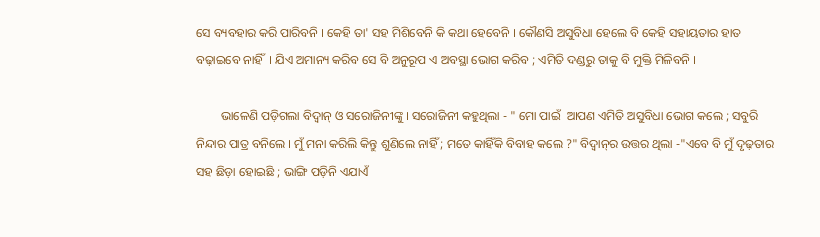ସେ ବ୍ୟବହାର କରି ପାରିବନି । କେହି ତା' ସହ ମିଶିବେନି କି କଥା ହେବେନି । କୌଣସି ଅସୁବିଧା ହେଲେ ବି କେହି ସହାୟତାର ହାତ ବଢ଼ାଇବେ ନାହିଁ  । ଯିଏ ଅମାନ୍ୟ କରିବ ସେ ବି ଅନୁରୂପ ଏ ଅବସ୍ଥା ଭୋଗ କରିବ ; ଏମିତି ଦଣ୍ଡରୁ ତାକୁ ବି ମୁକ୍ତି ମିଳିବନି ।

        ଭାଳେଣି ପଡ଼ିଗଲା ବିଦ୍ବାନ୍‌ ଓ ସରୋଜିନୀଙ୍କୁ । ସରୋଜିନୀ କହୁଥିଲା - " ମୋ ପାଇଁ  ଆପଣ ଏମିତି ଅସୁବିଧା ଭୋଗ କଲେ ; ସବୁରି ନିନ୍ଦାର ପାତ୍ର ବନିଲେ । ମୁଁ ମନା କରିଲି କିନ୍ତୁ ଶୁଣିଲେ ନାହିଁ ; ମତେ କାହିଁକି ବିବାହ କଲେ ?" ବିଦ୍ବାନ୍‌ର ଉତ୍ତର ଥିଲା -"ଏବେ ବି ମୁଁ ଦୃଢ଼ତାର ସହ ଛିଡ଼ା ହୋଇଛି ; ଭାଙ୍ଗି ପଡ଼ିନି ଏଯାଏଁ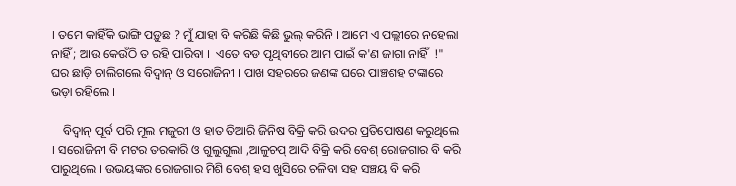। ତମେ କାହିଁକି ଭାଙ୍ଗି ପଡ଼ୁଛ ? ମୁଁ ଯାହା ବି କରିଛି କିଛି ଭୁଲ୍‌ କରିନି । ଆମେ ଏ ପଲ୍ଲୀରେ ନହେଲା ନାହିଁ ; ଆଉ କେଉଁଠି ତ ରହି ପାରିବା ।  ଏତେ ବଡ ପୃଥିବୀରେ ଆମ ପାଇଁ କ'ଣ ଜାଗା ନାହିଁ  !" ଘର ଛାଡ଼ି ଚାଲିଗଲେ ବିଦ୍ବାନ୍‌ ଓ ସରୋଜିନୀ । ପାଖ ସହରରେ ଜଣଙ୍କ ଘରେ ପାଞ୍ଚଶହ ଟଙ୍କାରେ ଭଡ଼ା ରହିଲେ ।

    ବିଦ୍ବାନ୍‌ ପୂର୍ବ ପରି ମୂଲ ମଜୁରୀ ଓ ହାତ ତିଆରି ଜିନିଷ ବିକ୍ରି କରି ଉଦର ପ୍ରତିପୋଷଣ କରୁଥିଲେ । ସରୋଜିନୀ ବି ମଟର ତରକାରି ଓ ଗୁଲୁଗୁଲା ,ଆଳୁଚପ୍ ଆଦି ବିକ୍ରି କରି ବେଶ୍‌ ରୋଜଗାର ବି କରି ପାରୁଥିଲେ । ଉଭୟଙ୍କର ରୋଜଗାର ମିଶି ବେଶ୍‌ ହସ ଖୁସିରେ ଚଳିବା ସହ ସଞ୍ଚୟ ବି କରି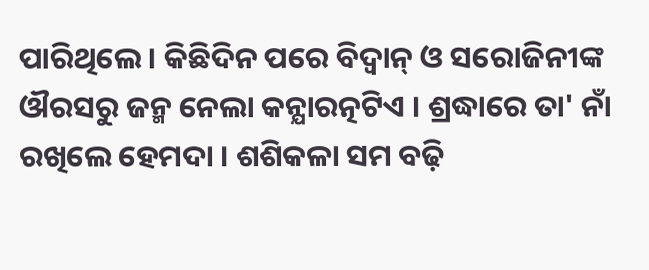ପାରିଥିଲେ । କିଛିଦିନ ପରେ ବିଦ୍ବାନ୍‌ ଓ ସରୋଜିନୀଙ୍କ ଔରସରୁ ଜନ୍ମ ନେଲା କନ୍ଯାରତ୍ନଟିଏ । ଶ୍ରଦ୍ଧାରେ ତା' ନାଁ ରଖିଲେ ହେମଦା । ଶଶିକଳା ସମ ବଢ଼ି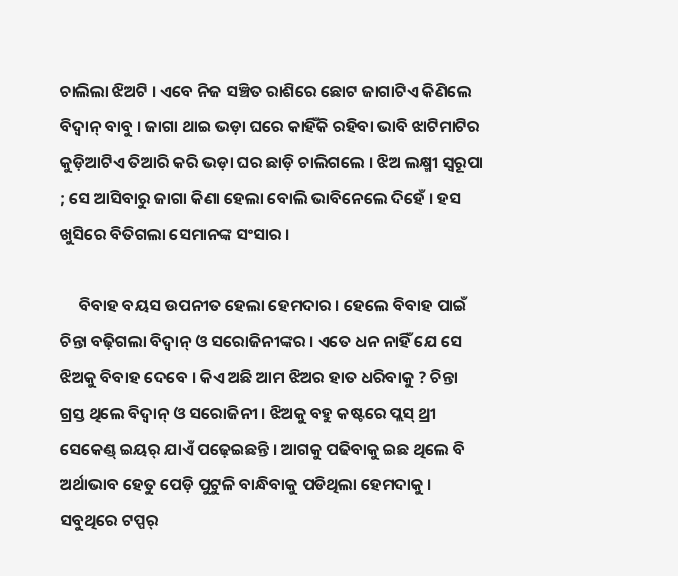ଚାଲିଲା ଝିଅଟି । ଏବେ ନିଜ ସଞ୍ଚିତ ରାଶିରେ ଛୋଟ ଜାଗାଟିଏ କିଣିଲେ ବିଦ୍ବାନ୍‌ ବାବୁ । ଜାଗା ଥାଇ ଭଡ଼ା ଘରେ କାହିଁକି ରହିବା ଭାବି ଝାଟିମାଟିର କୁଡ଼ିଆଟିଏ ତିଆରି କରି ଭଡ଼ା ଘର ଛାଡ଼ି ଚାଲିଗଲେ । ଝିଅ ଲକ୍ଷ୍ମୀ ସ୍ବରୂପା ; ସେ ଆସିବାରୁ ଜାଗା କିଣା ହେଲା ବୋଲି ଭାବିନେଲେ ଦିହେଁ । ହସ ଖୁସିରେ ବିତିଗଲା ସେମାନଙ୍କ ସଂସାର ।

     ବିବାହ ବୟସ ଉପନୀତ ହେଲା ହେମଦାର । ହେଲେ ବିବାହ ପାଇଁ ଚିନ୍ତା ବଢ଼ିଗଲା ବିଦ୍ବାନ୍‌ ଓ ସରୋଜିନୀଙ୍କର । ଏତେ ଧନ ନାହିଁ ଯେ ସେ ଝିଅକୁ ବିବାହ ଦେବେ । କିଏ ଅଛି ଆମ ଝିଅର ହାତ ଧରିବାକୁ ? ଚିନ୍ତା ଗ୍ରସ୍ତ ଥିଲେ ବିଦ୍ବାନ୍‌ ଓ ସରୋଜିନୀ । ଝିଅକୁ ବହୁ କଷ୍ଟରେ ପ୍ଲସ୍ ଥ୍ରୀ ସେକେଣ୍ଡ୍‌ ଇୟର୍‌ ଯାଏଁ ପଢ଼େଇଛନ୍ତି । ଆଗକୁ ପଢିବାକୁ ଇଛ ଥିଲେ ବି ଅର୍ଥାଭାବ ହେତୁ ପେଡ଼ି ପୁଟୁଳି ବାନ୍ଧିବାକୁ ପଡିଥିଲା ହେମଦାକୁ । ସବୁଥିରେ ଟପ୍ପର୍‌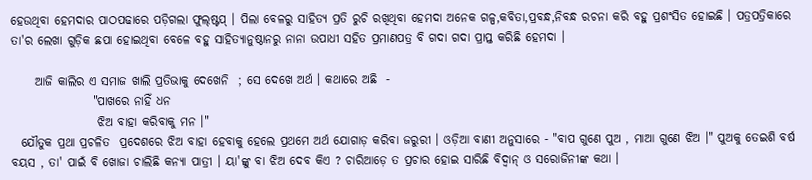ହେଉଥିବା ହେମଦାର ପାଠପଢାରେ ପଡ଼ିଗଲା ଫୁଲ୍‌ଷ୍ଟପ୍‌ । ପିଲା ବେଳରୁ ସାହିତ୍ଯ ପ୍ରତି ରୁଚି ରଖିଥିବା ହେମଦା ଅନେକ ଗଳ୍ପ,କବିତା,ପ୍ରବନ୍ଧ,ନିବନ୍ଧ ରଚନା କରି ବହୁ ପ୍ରଶଂସିତ ହୋଇଛି । ପତ୍ରପତ୍ରିକାରେ ତା'ର ଲେଖା ଗୁଡ଼ିକ ଛପା ହୋଇଥିବା ବେଳେ ବହୁ ସାହିତ୍ଯାନୁଷ୍ଠାନରୁ ନାନା ଉପାଧୀ ସହିତ ପ୍ରମାଣପତ୍ର ବି ଗଦା ଗଦା ପ୍ରାପ୍ତ କରିଛି ହେମଦା ।

     ଆଜି କାଲିର ଏ ସମାଜ ଖାଲି ପ୍ରତିଭାକୁ ଦେଖେନି  ; ସେ ଦେଖେ ଅର୍ଥ । କଥାରେ ଅଛି  -
                 "ପାଖରେ ନାହିଁ ଧନ
                  ଝିଅ ବାହା କରିବାକୁ ମନ ।"
  ଯୌତୁକ ପ୍ରଥା ପ୍ରଚଳିତ  ପ୍ରଦେଶରେ ଝିଅ ବାହା ହେବାକୁ ହେଲେ ପ୍ରଥମେ ଅର୍ଥ ଯୋଗାଡ଼ କରିବା ଜରୁରୀ । ଓଡ଼ିଆ ବାଣୀ ଅନୁସାରେ - "ବାପ ଗୁଣେ ପୁଅ , ମାଆ ଗୁଣେ ଝିଅ ।" ପୁଅକୁ ତେଇଶି ବର୍ଷ ବୟସ , ତା' ପାଇଁ ବି ଖୋଜା ଚାଲିଛି କନ୍ୟା ପାତ୍ରୀ । ୟା'ଙ୍କୁ ବା ଝିଅ ଦେବ କିଏ ? ଚାରିଆଡ଼େ ତ ପ୍ରଚାର ହୋଇ ସାରିଛି ବିଦ୍ବାନ୍‌ ଓ ସରୋଜିନୀଙ୍କ କଥା ।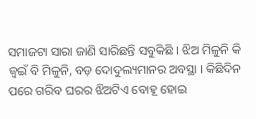ସମାଜଟା ସାରା ଜାଣି ସାରିଛନ୍ତି ସବୁକିଛି । ଝିଅ ମିଳୁନି କି ଜ୍ବଇଁ ବି ମିଳୁନି, ବଡ଼ ଦୋଦୁଲ୍ୟମାନର ଅବସ୍ଥା । କିଛିଦିନ ପରେ ଗରିବ ଘରର ଝିଅଟିଏ ବୋହୂ ହୋଇ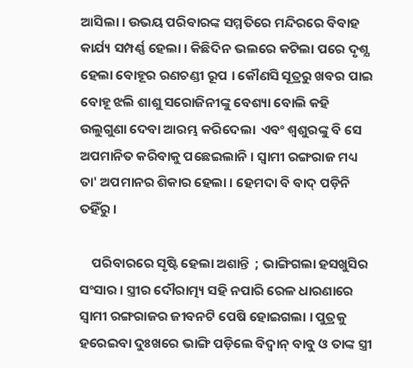ଆସିଲା । ଉଭୟ ପରିବାରଙ୍କ ସମ୍ମତିରେ ମନ୍ଦିରରେ ବିବାହ କାର୍ଯ୍ୟ ସମ୍ପର୍ଣ୍ଣ ହେଲା । କିଛିଦିନ ଭଲରେ କଟିଲା ପରେ ଦୃଶ୍ଯ ହେଲା ବୋହୂର ରଣଚଣ୍ଡୀ ରୂପ । କୌଣସି ସୂତ୍ରରୁ ଖବର ପାଇ ବୋହୂ ଝଲି ଶାଶୁ ସରୋଜିନୀଙ୍କୁ ବେଶ୍ୟା ବୋଲି କହି ଉଲୁଗୁଣା ଦେବା ଆରମ୍ଭ କରିଦେଲା  ଏବଂ ଶ୍ବଶୁରଙ୍କୁ ବି ସେ ଅପମାନିତ କରିବାକୁ ପଛେଇଲାନି । ସ୍ବାମୀ ରଙ୍ଗରାଜ ମଧ୍ୟ ତା' ଅପମାନର ଶିକାର ହେଲା । ହେମଦା ବି ବାଦ୍‌ ପଡ଼ିନି ତହିଁରୁ ।

    ପରିବାରରେ ସୃଷ୍ଟି ହେଲା ଅଶାନ୍ତି  ; ଭାଙ୍ଗିଗଲା ହସଖୁସିର ସଂସାର । ସ୍ତ୍ରୀର ଦୌରାତ୍ମ୍ୟ ସହି ନପାରି ରେଳ ଧାରଣାରେ ସ୍ବାମୀ ରଙ୍ଗରାଜର ଜୀବନଟି ପେଷି ହୋଇଗଲା । ପୁତ୍ରକୁ ହରେଇବା ଦୁଃଖରେ ଭାଙ୍ଗି ପଡ଼ିଲେ ବିଦ୍ବାନ୍‌ ବାବୁ ଓ ତାଙ୍କ ସ୍ତ୍ରୀ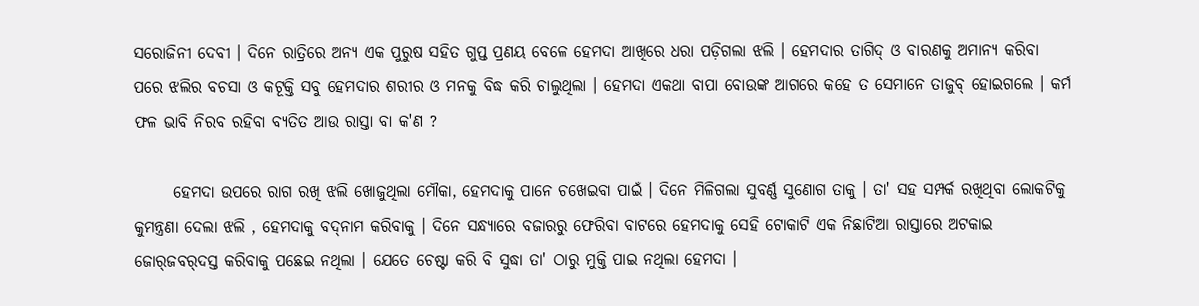ସରୋଜିନୀ ଦେବୀ । ଦିନେ ରାତ୍ରିରେ ଅନ୍ୟ ଏକ ପୁରୁଷ ସହିତ ଗୁପ୍ତ ପ୍ରଣୟ ବେଳେ ହେମଦା ଆଖିରେ ଧରା ପଡ଼ିଗଲା ଝଲି । ହେମଦାର ତାଗିଦ୍‌ ଓ ବାରଣକୁ ଅମାନ୍ୟ କରିବା ପରେ ଝଲିର ବଚସା ଓ କଟୂକ୍ତି ସବୁ ହେମଦାର ଶରୀର ଓ ମନକୁ ବିଦ୍ଧ କରି ଚାଲୁଥିଲା । ହେମଦା ଏକଥା ବାପା ବୋଉଙ୍କ ଆଗରେ କହେ ତ ସେମାନେ ତାଜୁବ୍‌ ହୋଇଗଲେ । କର୍ମ ଫଳ ଭାବି ନିରବ ରହିବା ବ୍ୟତିତ ଆଉ ରାସ୍ତା ବା କ'ଣ ?

      ହେମଦା ଉପରେ ରାଗ ରଖି ଝଲି ଖୋଜୁଥିଲା ମୌକା, ହେମଦାକୁ ପାନେ ଚଖେଇବା ପାଇଁ । ଦିନେ ମିଳିଗଲା ସୁବର୍ଣ୍ଣ ସୁଣୋଗ ତାକୁ । ତା' ସହ ସମ୍ପର୍କ ରଖିଥିବା ଲୋକଟିକୁ କୁମନ୍ତ୍ରଣା ଦେଲା ଝଲି , ହେମଦାକୁ ବଦ୍‌ନାମ କରିବାକୁ । ଦିନେ ସନ୍ଧ୍ୟାରେ ବଜାରରୁ ଫେରିବା ବାଟରେ ହେମଦାକୁ ସେହି ଟୋକାଟି ଏକ ନିଛାଟିଆ ରାସ୍ତାରେ ଅଟକାଇ ଜୋର୍‌ଜବର୍‌ଦସ୍ତ କରିବାକୁ ପଛେଇ ନଥିଲା । ଯେତେ ଚେଷ୍ଟା କରି ବି ସୁଦ୍ଧା ତା' ଠାରୁ ମୁକ୍ତି ପାଇ ନଥିଲା ହେମଦା ।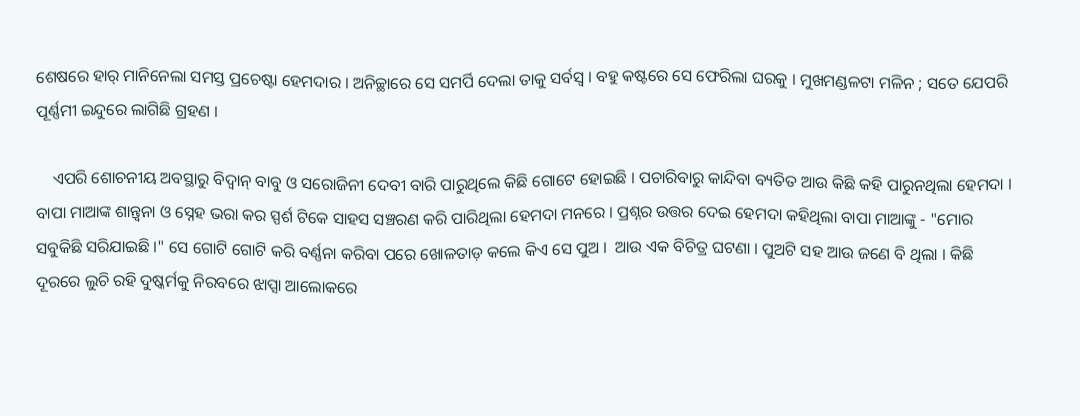ଶେଷରେ ହାର୍‌ ମାନିନେଲା ସମସ୍ତ ପ୍ରଚେଷ୍ଟା ହେମଦାର । ଅନିଚ୍ଛାରେ ସେ ସମର୍ପି ଦେଲା ତାକୁ ସର୍ବସ୍ବ । ବହୁ କଷ୍ଟରେ ସେ ଫେରିଲା ଘରକୁ । ମୁଖମଣ୍ଡଳଟା ମଳିନ ; ସତେ ଯେପରି ପୂର୍ଣ୍ଣମୀ ଇନ୍ଦୁରେ ଲାଗିଛି ଗ୍ରହଣ ।

    ଏପରି ଶୋଚନୀୟ ଅବସ୍ଥାରୁ ବିଦ୍ବାନ୍‌ ବାବୁ ଓ ସରୋଜିନୀ ଦେବୀ ବାରି ପାରୁଥିଲେ କିଛି ଗୋଟେ ହୋଇଛି । ପଚାରିବାରୁ କାନ୍ଦିବା ବ୍ୟତିତ ଆଉ କିଛି କହି ପାରୁନଥିଲା ହେମଦା । ବାପା ମାଆଙ୍କ ଶାନ୍ତ୍ବନା ଓ ସ୍ନେହ ଭରା କର ସ୍ପର୍ଶ ଟିକେ ସାହସ ସଞ୍ଚରଣ କରି ପାରିଥିଲା ହେମଦା ମନରେ । ପ୍ରଶ୍ନର ଉତ୍ତର ଦେଇ ହେମଦା କହିଥିଲା ବାପା ମାଆଙ୍କୁ - "ମୋର ସବୁକିଛି ସରିଯାଇଛି ।" ସେ ଗୋଟି ଗୋଟି କରି ବର୍ଣ୍ଣନା କରିବା ପରେ ଖୋଳତାଡ଼ କଲେ କିଏ ସେ ପୁଅ ।  ଆଉ ଏକ ବିଚିତ୍ର ଘଟଣା । ପୁଅଟି ସହ ଆଉ ଜଣେ ବି ଥିଲା । କିଛି ଦୂରରେ ଲୁଚି ରହି ଦୁଷ୍କର୍ମକୁ ନିରବରେ ଝାପ୍ସା ଆଲୋକରେ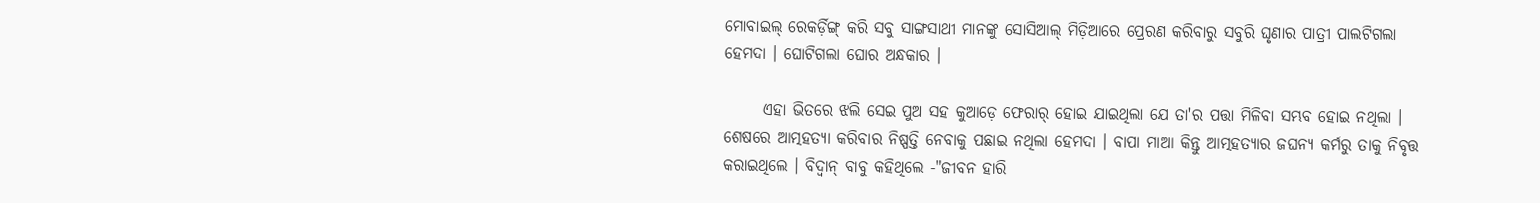ମୋବାଇଲ୍‌ ରେକର୍ଡ଼ିଙ୍ଗ୍‌ କରି ସବୁ ସାଙ୍ଗସାଥୀ ମାନଙ୍କୁ ସୋସିଆଲ୍‌ ମିଡ଼ିଆରେ ପ୍ରେରଣ କରିବାରୁ ସବୁରି ଘୃଣାର ପାତ୍ରୀ ପାଲଟିଗଲା ହେମଦା । ଘୋଟିଗଲା ଘୋର ଅନ୍ଧକାର ।

      ଏହା ଭିତରେ ଝଲି ସେଇ ପୁଅ ସହ କୁଆଡ଼େ ଫେରାର୍‌ ହୋଇ ଯାଇଥିଲା ଯେ ତା'ର ପତ୍ତା ମିଳିବା ସମ୍ଭବ ହୋଇ ନଥିଲା । ଶେଷରେ ଆତ୍ମହତ୍ୟା କରିବାର ନିଷ୍ପତ୍ତି ନେବାକୁ ପଛାଇ ନଥିଲା ହେମଦା । ବାପା ମାଆ କିନ୍ତୁ ଆତ୍ମହତ୍ୟାର ଜଘନ୍ୟ କର୍ମରୁ ତାକୁ ନିବୃତ୍ତ କରାଇଥିଲେ । ବିଦ୍ବାନ୍‌ ବାବୁ କହିଥିଲେ -"ଜୀବନ ହାରି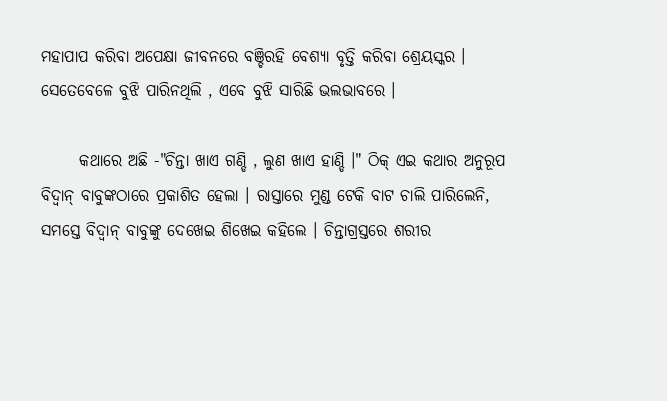ମହାପାପ କରିବା ଅପେକ୍ଷା ଜୀବନରେ ବଞ୍ଚିରହି ବେଶ୍ୟା ବୃତ୍ତି କରିବା ଶ୍ରେୟସ୍କର । ସେତେବେଳେ ବୁଝି ପାରିନଥିଲି , ଏବେ ବୁଝି ସାରିଛି ଭଲଭାବରେ ।

      କଥାରେ ଅଛି -"ଚିନ୍ତା ଖାଏ ଗଣ୍ଡି , ଲୁଣ ଖାଏ ହାଣ୍ଡି ।" ଠିକ୍‌ ଏଇ କଥାର ଅନୁରୂପ ବିଦ୍ବାନ୍‌ ବାବୁଙ୍କଠାରେ ପ୍ରକାଶିତ ହେଲା । ରାସ୍ତାରେ ମୁଣ୍ଡ ଟେକି ବାଟ ଚାଲି ପାରିଲେନି, ସମସ୍ତେ ବିଦ୍ବାନ୍‌ ବାବୁଙ୍କୁ ଦେଖେଇ ଶିଖେଇ କହିଲେ । ଚିନ୍ତାଗ୍ରସ୍ତରେ ଶରୀର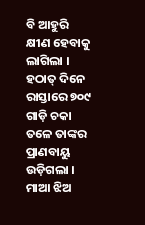ବି ଆହୁରି କ୍ଷୀଣ ହେବାକୁ ଲାଗିଲା । ହଠାତ୍‌ ଦିନେ ରାସ୍ତାରେ ୭୦୯ ଗାଡ଼ି ଚକା ତଳେ ତାଙ୍କର ପ୍ରାଣବାୟୁ ଉଡ଼ିଗଲା । ମାଆ ଝିଅ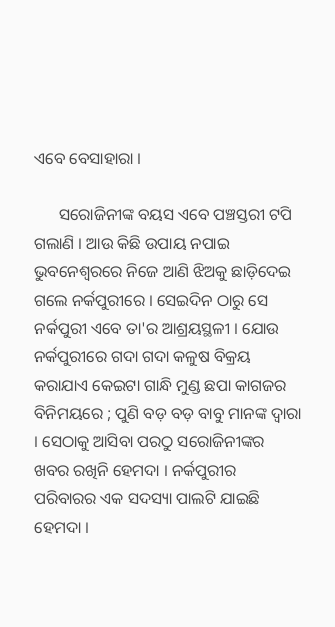ଏବେ ବେସାହାରା ।

      ସରୋଜିନୀଙ୍କ ବୟସ ଏବେ ପଞ୍ଚସ୍ତରୀ ଟପି ଗଲାଣି । ଆଉ କିଛି ଉପାୟ ନପାଇ ଭୁବନେଶ୍ବରରେ ନିଜେ ଆଣି ଝିଅକୁ ଛାଡ଼ିଦେଇ ଗଲେ ନର୍କପୁରୀରେ । ସେଇଦିନ ଠାରୁ ସେ ନର୍କପୁରୀ ଏବେ ତା'ର ଆଶ୍ରୟସ୍ଥଳୀ । ଯୋଉ ନର୍କପୁରୀରେ ଗଦା ଗଦା କଳୁଷ ବିକ୍ରୟ କରାଯାଏ କେଇଟା ଗାନ୍ଧି ମୁଣ୍ଡ ଛପା କାଗଜର ବିନିମୟରେ ; ପୁଣି ବଡ଼ ବଡ଼ ବାବୁ ମାନଙ୍କ ଦ୍ବାରା । ସେଠାକୁ ଆସିବା ପରଠୁ ସରୋଜିନୀଙ୍କର ଖବର ରଖିନି ହେମଦା । ନର୍କପୁରୀର ପରିବାରର ଏକ ସଦସ୍ୟା ପାଲଟି ଯାଇଛି ହେମଦା ।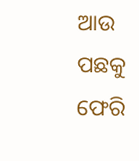ଆଉ ପଛକୁ ଫେରି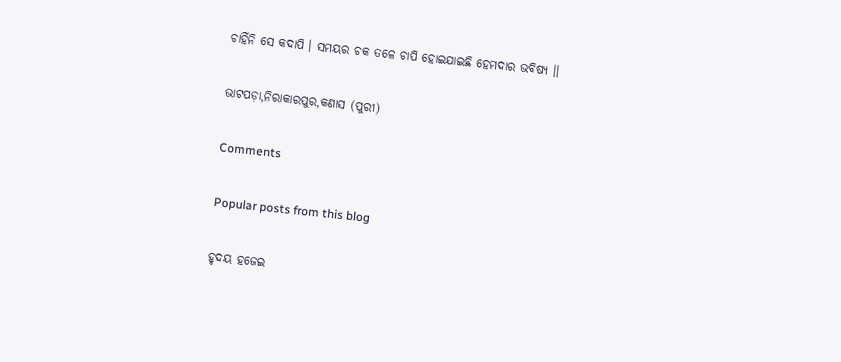ଚାହିଁନି ସେ କଦାପି । ସମୟର ଚକ ତଳେ ଚାପି ହୋଇଯାଇଛି ହେମଦାର ଭବିଷ୍ଯ ।।

ଭାଟପଡ଼ା,ନିରାକାରପୁର,କଣାସ (ପୁରୀ)

Comments

Popular posts from this blog

ହୃଦୟ ହଜେଇ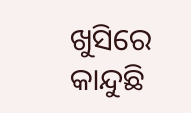ଖୁସିରେ କାନ୍ଦୁଛି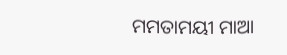ମମତାମୟୀ ମାଆ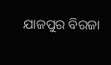ଯାଜପୁର ବିରଜା